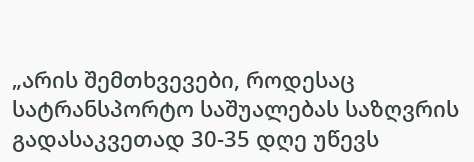„არის შემთხვევები, როდესაც სატრანსპორტო საშუალებას საზღვრის გადასაკვეთად 30-35 დღე უწევს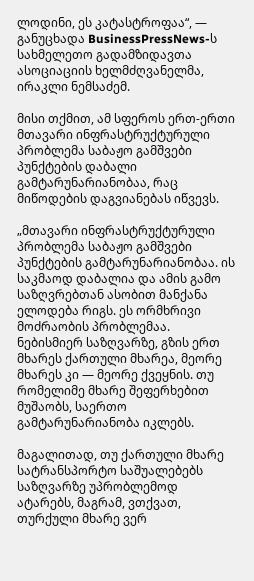ლოდინი, ეს კატასტროფაა“, — განუცხადა BusinessPressNews-ს სახმელეთო გადამზიდავთა ასოციაციის ხელმძღვანელმა, ირაკლი ნემსაძემ.

მისი თქმით, ამ სფეროს ერთ-ერთი მთავარი ინფრასტრუქტურული პრობლემა საბაჟო გამშვები პუნქტების დაბალი გამტარუნარიანობაა, რაც მიწოდების დაგვიანებას იწვევს.

„მთავარი ინფრასტრუქტურული პრობლემა საბაჟო გამშვები პუნქტების გამტარუნარიანობაა. ის საკმაოდ დაბალია და ამის გამო საზღვრებთან ასობით მანქანა ელოდება რიგს. ეს ორმხრივი მოძრაობის პრობლემაა. ნებისმიერ საზღვარზე, გზის ერთ მხარეს ქართული მხარეა, მეორე მხარეს კი — მეორე ქვეყნის. თუ რომელიმე მხარე შეფერხებით მუშაობს, საერთო გამტარუნარიანობა იკლებს.

მაგალითად, თუ ქართული მხარე სატრანსპორტო საშუალებებს საზღვარზე უპრობლემოდ ატარებს, მაგრამ, ვთქვათ, თურქული მხარე ვერ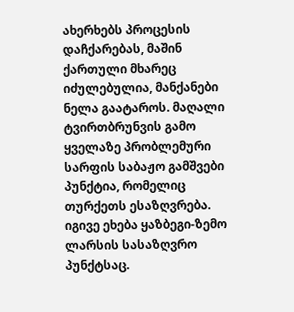ახერხებს პროცესის დაჩქარებას, მაშინ ქართული მხარეც იძულებულია, მანქანები ნელა გაატაროს. მაღალი ტვირთბრუნვის გამო ყველაზე პრობლემური სარფის საბაჟო გამშვები პუნქტია, რომელიც თურქეთს ესაზღვრება. იგივე ეხება ყაზბეგი-ზემო ლარსის სასაზღვრო პუნქტსაც.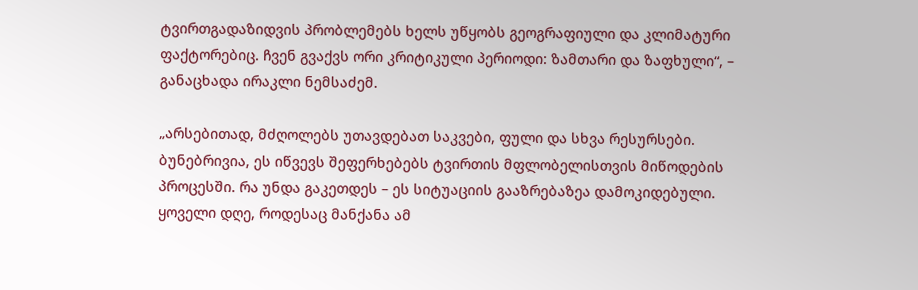ტვირთგადაზიდვის პრობლემებს ხელს უწყობს გეოგრაფიული და კლიმატური ფაქტორებიც. ჩვენ გვაქვს ორი კრიტიკული პერიოდი: ზამთარი და ზაფხული“, – განაცხადა ირაკლი ნემსაძემ.

„არსებითად, მძღოლებს უთავდებათ საკვები, ფული და სხვა რესურსები. ბუნებრივია, ეს იწვევს შეფერხებებს ტვირთის მფლობელისთვის მიწოდების პროცესში. რა უნდა გაკეთდეს – ეს სიტუაციის გააზრებაზეა დამოკიდებული. ყოველი დღე, როდესაც მანქანა ამ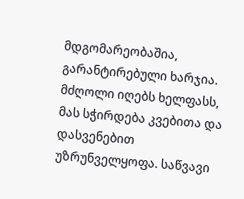მდგომარეობაშია, გარანტირებული ხარჯია. მძღოლი იღებს ხელფასს, მას სჭირდება კვებითა და დასვენებით უზრუნველყოფა. საწვავი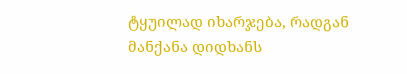ტყუილად იხარჯება, რადგან მანქანა დიდხანს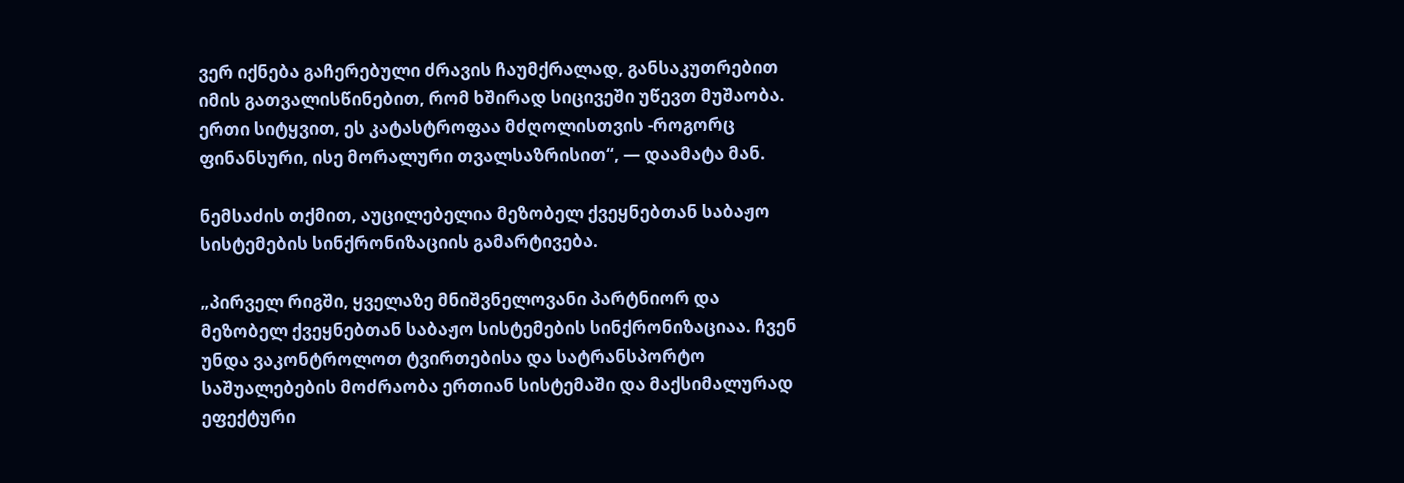ვერ იქნება გაჩერებული ძრავის ჩაუმქრალად, განსაკუთრებით იმის გათვალისწინებით, რომ ხშირად სიცივეში უწევთ მუშაობა. ერთი სიტყვით, ეს კატასტროფაა მძღოლისთვის -როგორც ფინანსური, ისე მორალური თვალსაზრისით“, — დაამატა მან.

ნემსაძის თქმით, აუცილებელია მეზობელ ქვეყნებთან საბაჟო სისტემების სინქრონიზაციის გამარტივება.

„პირველ რიგში, ყველაზე მნიშვნელოვანი პარტნიორ და მეზობელ ქვეყნებთან საბაჟო სისტემების სინქრონიზაციაა. ჩვენ უნდა ვაკონტროლოთ ტვირთებისა და სატრანსპორტო საშუალებების მოძრაობა ერთიან სისტემაში და მაქსიმალურად ეფექტური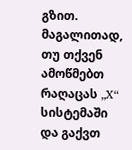გზით. მაგალითად, თუ თქვენ ამოწმებთ რაღაცას „X“ სისტემაში და გაქვთ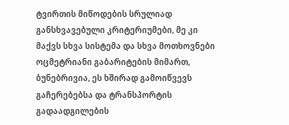ტვირთის მიწოდების სრულიად განსხვავებული კრიტერიუმები, მე კი მაქვს სხვა სისტემა და სხვა მოთხოვნები ოცმეტრიანი გაბარიტების მიმართ, ბუნებრივია, ეს ხშირად გამოიწვევს გაჩერებებსა და ტრანსპორტის გადაადგილების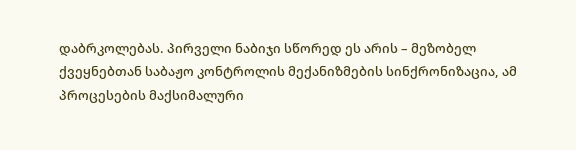დაბრკოლებას. პირველი ნაბიჯი სწორედ ეს არის – მეზობელ ქვეყნებთან საბაჟო კონტროლის მექანიზმების სინქრონიზაცია, ამ პროცესების მაქსიმალური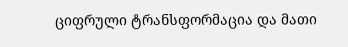ციფრული ტრანსფორმაცია და მათი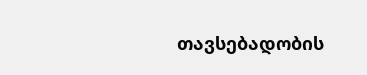თავსებადობის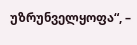უზრუნველყოფა“, –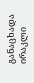განაცხადა ირაკლი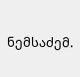ნემსაძემ.